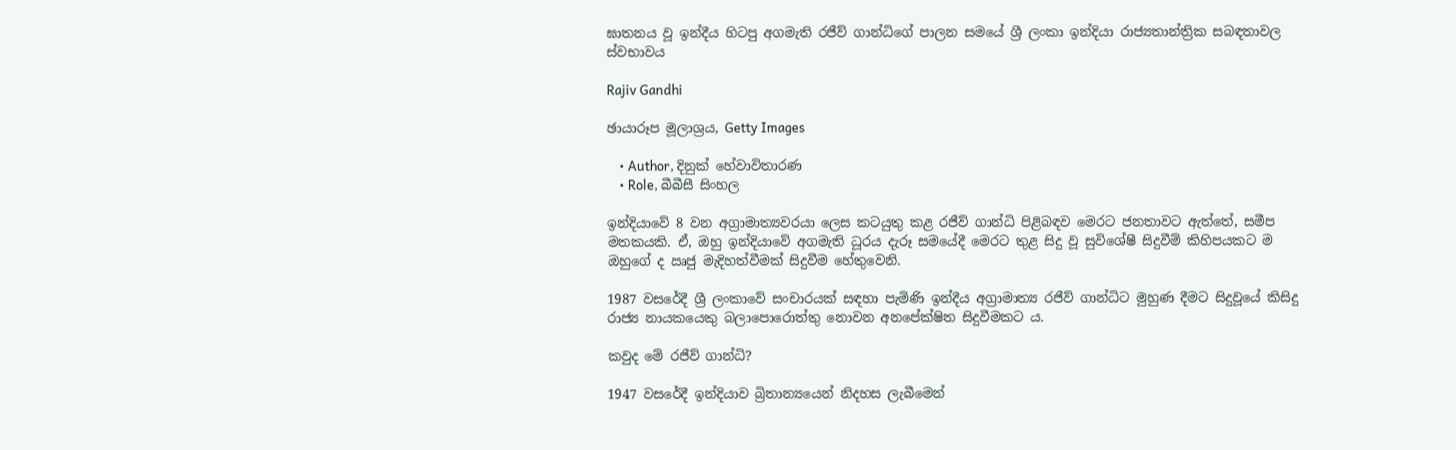ඝාතනය වූ ඉන්දීය හිටපු අගමැති රජීව් ගාන්ධිගේ පාලන සමයේ ශ්‍රී ලංකා ඉන්දියා රාජ්‍යතාන්ත්‍රික සබඳතාවල ස්වභාවය

Rajiv Gandhi

ඡායාරූප මූලාශ්‍රය, Getty Images

    • Author, දිනුක් හේවාවිතාරණ
    • Role, බීබීසී සිංහල

ඉන්දියාවේ 8 වන අග්‍රාමාත්‍යවරයා ලෙස කටයුතු කළ රජීව් ගාන්ධි පිළිබඳව මෙරට ජනතාවට ඇත්තේ, සමීප මතකයකි. ඒ, ඔහු ඉන්දියාවේ අගමැති ධූරය දැරූ සමයේදී මෙරට තුළ සිදු වූ සුවිශේෂී සිදුවීම් කිහිපයකට ම ඔහුගේ ද ඍජු මැදිහත්වීමක් සිදුවීම හේතුවෙනි.

1987 වසරේදී ශ්‍රී ලංකාවේ සංචාරයක් සඳහා පැමිණි ඉන්දීය අග්‍රාමාත්‍ය රජීව් ගාන්ධිට මුහුණ දීමට සිදුවූයේ කිසිදු රාජ්‍ය නායකයෙකු බලාපොරොත්තු නොවන අනපේක්ෂිත සිදුවීමකට ය.

කවුද මේ රජීව් ගාන්ධි?

1947 වසරේදී ඉන්දියාව බ්‍රිතාන්‍යයෙන් නිදහස ලැබීමෙන්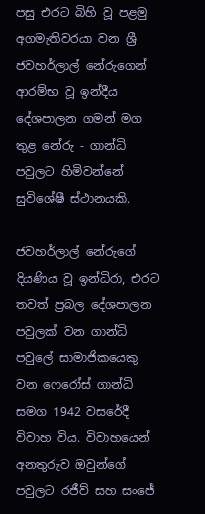පසු එරට බිහි වූ පළමු අගමැතිවරයා වන ශ්‍රී ජවහර්ලාල් නේරුගෙන් ආරම්භ වූ ඉන්දීය දේශපාලන ගමන් මග තුළ නේරු - ගාන්ධි පවුලට හිමිවන්නේ සුවිශේෂී ස්ථානයකි.

ජවහර්ලාල් නේරුගේ දියණිය වූ ඉන්ධිරා, එරට තවත් ප්‍රබල දේශපාලන පවුලක් වන ගාන්ධි පවුලේ සාමාජිකයෙකු වන ෆෙරෝස් ගාන්ධි සමග 1942 වසරේදී විවාහ විය. විවාහයෙන් අනතුරුව ඔවුන්ගේ පවුලට රජීව් සහ සංජේ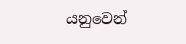යනුවෙන්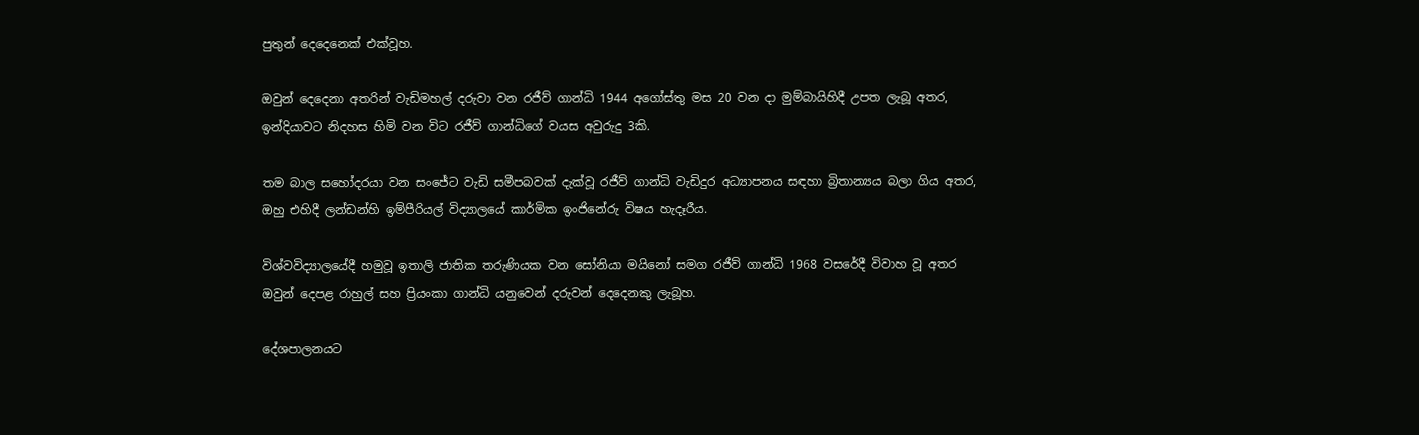පුතුන් දෙදෙනෙක් එක්වූහ.

ඔවුන් දෙදෙනා අතරින් වැඩිමහල් දරුවා වන රජීව් ගාන්ධි 1944 අගෝස්තු මස 20 වන දා මුම්බායිහිදී උපත ලැබූ අතර, ඉන්දියාවට නිදහස හිමි වන විට රජීව් ගාන්ධිගේ වයස අවුරුදු 3කි.

තම බාල සහෝදරයා වන සංජේට වැඩි සමීපබවක් දැක්වූ රජීව් ගාන්ධි වැඩිදුර අධ්‍යාපනය සඳහා බ්‍රිතාන්‍යය බලා ගිය අතර, ඔහු එහිදී ලන්ඩන්හි ඉම්පීරියල් විද්‍යාලයේ කාර්මික ඉංජිනේරු විෂය හැදෑරීය.

විශ්වවිද්‍යාලයේදී හමුවූ ඉතාලි ජාතික තරුණියක වන සෝනියා මයිනෝ සමග රජීව් ගාන්ධි 1968 වසරේදී විවාහ වූ අතර ඔවුන් දෙපළ රාහුල් සහ ප්‍රියංකා ගාන්ධි යනුවෙන් දරුවන් දෙදෙනකු ලැබූහ.

දේශපාලනයට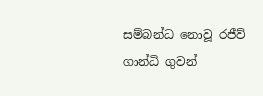සම්බන්ධ නොවූ රජීව් ගාන්ධි ගුවන්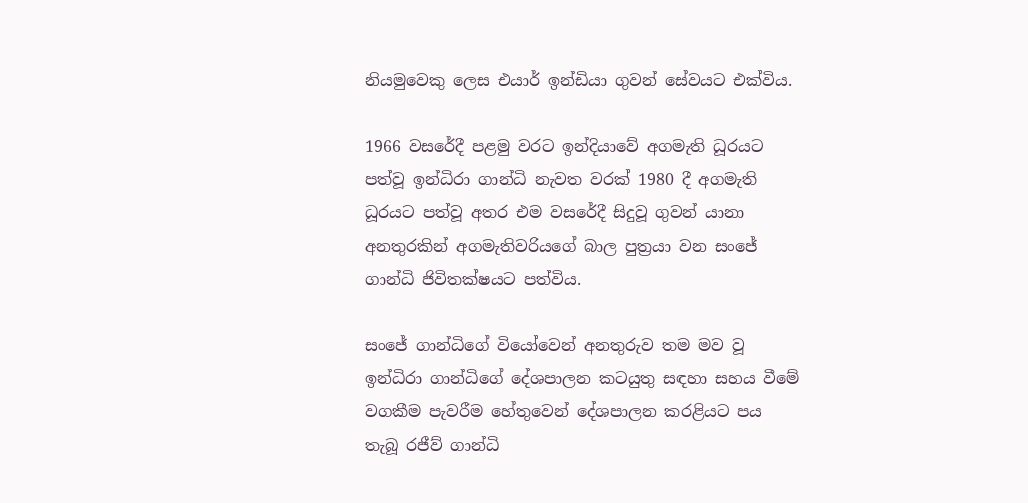නියමුවෙකු ලෙස එයාර් ඉන්ඩියා ගුවන් සේවයට එක්විය.

1966 වසරේදී පළමු වරට ඉන්දියාවේ අගමැති ධූරයට පත්වූ ඉන්ධිරා ගාන්ධි නැවත වරක් 1980 දී අගමැති ධූරයට පත්වූ අතර එම වසරේදී සිදුවූ ගුවන් යානා අනතුරකින් අගමැතිවරියගේ බාල පුත්‍රයා වන සංජේ ගාන්ධි ජිවිතක්ෂයට පත්විය.

සංජේ ගාන්ධිගේ වියෝවෙන් අනතුරුව තම මව වූ ඉන්ධිරා ගාන්ධිගේ දේශපාලන කටයුතු සඳහා සහය වීමේ වගකීම පැවරීම හේතුවෙන් දේශපාලන කරළියට පය තැබූ රජීව් ගාන්ධි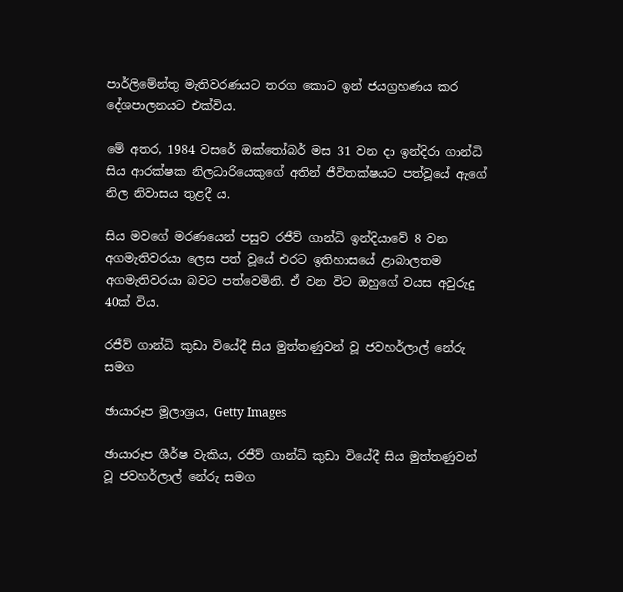පාර්ලිමේන්තු මැතිවරණයට තරග කොට ඉන් ජයග්‍රහණය කර දේශපාලනයට එක්විය.

මේ අතර, 1984 වසරේ ඔක්තෝබර් මස 31 වන දා ඉන්දිරා ගාන්ධි සිය ආරක්ෂක නිලධාරියෙකුගේ අතින් ජීවිතක්ෂයට පත්වූයේ ඇගේ නිල නිවාසය තුළදී ය.

සිය මවගේ මරණයෙන් පසුව රජීව් ගාන්ධි ඉන්දියාවේ 8 වන අගමැතිවරයා ලෙස පත් වූයේ එරට ඉතිහාසයේ ළාබාලතම අගමැතිවරයා බවට පත්වෙමිනි. ඒ වන විට ඔහුගේ වයස අවුරුදු 40ක් විය.

රජීව් ගාන්ධි කුඩා වියේදී සිය මුත්තණුවන් වූ ජවහර්ලාල් නේරු සමග

ඡායාරූප මූලාශ්‍රය, Getty Images

ඡායාරූප ශීර්ෂ වැකිය, රජීව් ගාන්ධි කුඩා වියේදී සිය මුත්තණුවන් වූ ජවහර්ලාල් නේරු සමග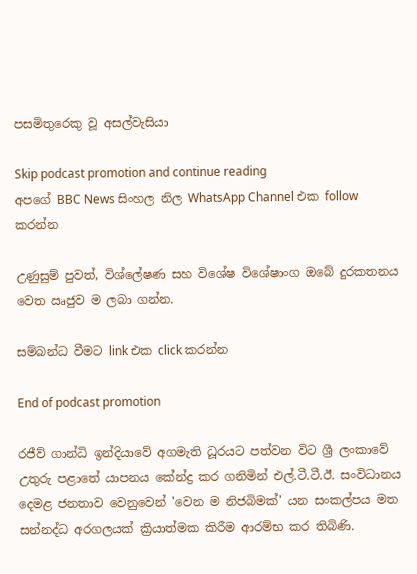පසමිතුරෙකු වූ අසල්වැසියා

Skip podcast promotion and continue reading
අපගේ BBC News සිංහල නිල WhatsApp Channel එක follow කරන්න

උණුසුම් පුවත්, විශ්ලේෂණ සහ විශේෂ විශේෂාංග ඔබේ දුරකතනය වෙත ඍජුව ම ලබා ගන්න.

සම්බන්ධ වීමට link එක click කරන්න

End of podcast promotion

රජීව් ගාන්ධි ඉන්දියාවේ අගමැති ධූරයට පත්වන විට ශ්‍රී ලංකාවේ උතුරු පළාතේ යාපනය කේන්ද්‍ර කර ගනිමින් එල්.ටී.ටී.ඊ. සංවිධානය දෙමළ ජනතාව වෙනුවෙන් 'වෙන ම නිජබිමක්' යන සංකල්පය මත සන්නද්ධ අරගලයක් ක්‍රියාත්මක කිරීම ආරම්භ කර තිබිණි.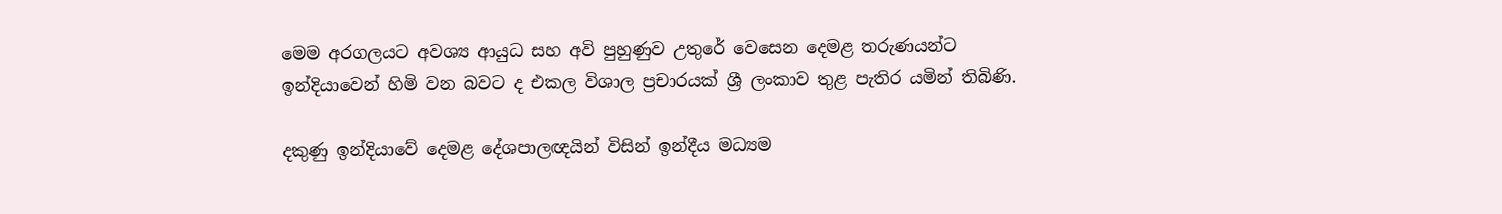මෙම අරගලයට අවශ්‍ය ආයුධ සහ අවි පුහුණුව උතුරේ වෙසෙන දෙමළ තරුණයන්ට ඉන්දියාවෙන් හිමි වන බවට ද එකල විශාල ප්‍රචාරයක් ශ්‍රී ලංකාව තුළ පැතිර යමින් තිබිණි.

දකුණු ඉන්දියාවේ දෙමළ දේශපාලඥයින් විසින් ඉන්දීය මධ්‍යම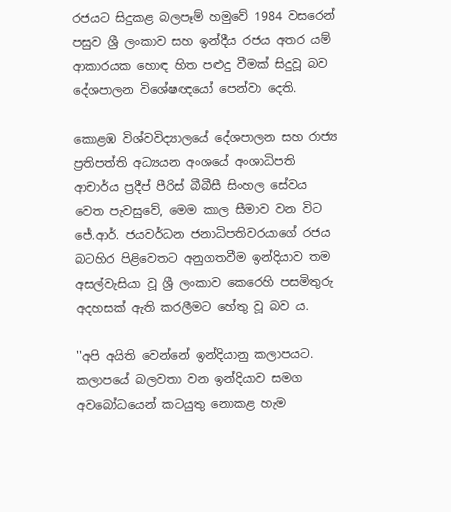රජයට සිදුකළ බලපෑම් හමුවේ 1984 වසරෙන් පසුව ශ්‍රී ලංකාව සහ ඉන්දීය රජය අතර යම් ආකාරයක හොඳ හිත පළුදු වීමක් සිදුවූ බව දේශපාලන විශේෂඥයෝ පෙන්වා දෙති.

කොළඹ විශ්වවිද්‍යාලයේ දේශපාලන සහ රාජ්‍ය ප්‍රතිපත්ති අධ්‍යයන අංශයේ අංශාධිපති ආචාර්ය ප්‍රදීප් පීරිස් බීබීසී සිංහල සේවය වෙත පැවසුවේ, මෙම කාල සීමාව වන විට ජේ.ආර්. ජයවර්ධන ජනාධිපතිවරයාගේ රජය බටහිර පිළිවෙතට අනුගතවීම ඉන්දියාව තම අසල්වැසියා වූ ශ්‍රී ලංකාව කෙරෙහි පසමිතුරු අදහසක් ඇති කරලීමට හේතු වූ බව ය.

''අපි අයිති වෙන්නේ ඉන්දියානු කලාපයට. කලාපයේ බලවතා වන ඉන්දියාව සමග අවබෝධයෙන් කටයුතු නොකළ හැම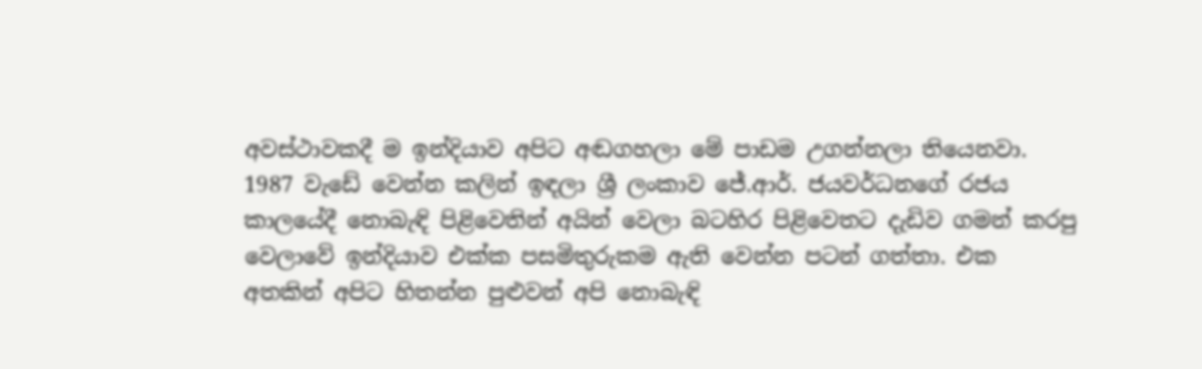අවස්ථාවකදී ම ඉන්දියාව අපිට අඬගහලා මේ පාඩම උගන්නලා තියෙනවා. 1987 වැඩේ වෙන්න කලින් ඉඳලා ශ්‍රී ලංකාව ජේ.ආර්. ජයවර්ධනගේ රජය කාලයේදී නොබැඳි පිළිවෙතින් අයින් වෙලා බටහිර පිළිවෙතට දැඩිව ගමන් කරපු වෙලාවේ ඉන්දියාව එක්ක පසමිතුරුකම ඇති වෙන්න පටන් ගත්තා. එක අතකින් අපිට හිතන්න පුළුවන් අපි නොබැඳි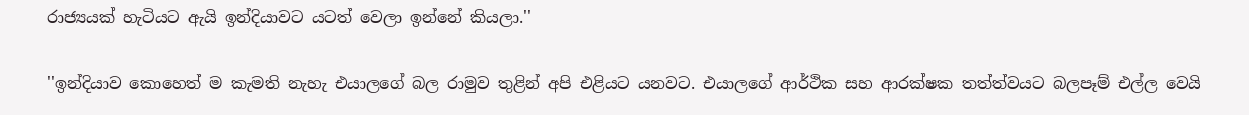රාජ්‍යයක් හැටියට ඇයි ඉන්දියාවට යටත් වෙලා ඉන්නේ කියලා.''

''ඉන්දියාව කොහෙත් ම කැමති නැහැ එයාලගේ බල රාමුව තුළින් අපි එළියට යනවට. එයාලගේ ආර්ථික සහ ආරක්ෂක තත්ත්වයට බලපෑම් එල්ල වෙයි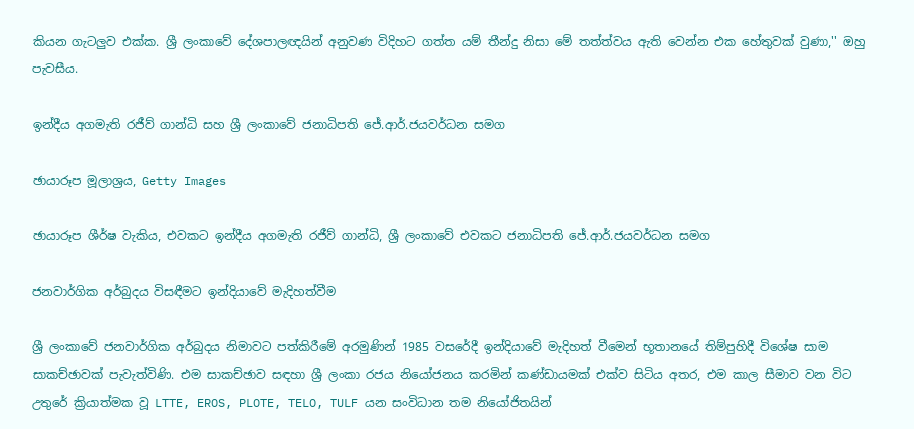කියන ගැටලුව එක්ක. ශ්‍රී ලංකාවේ දේශපාලඥයින් අනුවණ විදිහට ගත්ත යම් තීන්දු නිසා මේ තත්ත්වය ඇති වෙන්න එක හේතුවක් වුණා,'' ඔහු පැවසීය.

ඉන්දීය අගමැති රජීව් ගාන්ධි සහ ශ්‍රී ලංකාවේ ජනාධිපති ජේ.ආර්.ජයවර්ධන සමග

ඡායාරූප මූලාශ්‍රය, Getty Images

ඡායාරූප ශීර්ෂ වැකිය, එවකට ඉන්දීය අගමැති රජීව් ගාන්ධි, ශ්‍රී ලංකාවේ එවකට ජනාධිපති ජේ.ආර්.ජයවර්ධන සමග

ජනවාර්ගික අර්බුදය විසඳීමට ඉන්දියාවේ මැදිහත්වීම

ශ්‍රී ලංකාවේ ජනවාර්ගික අර්බුදය නිමාවට පත්කිරීමේ අරමුණින් 1985 වසරේදී ඉන්දියාවේ මැදිහත් වීමෙන් භූතානයේ තිම්පුහිදී විශේෂ සාම සාකච්ඡාවක් පැවැත්විණි. එම සාකච්ඡාව සඳහා ශ්‍රී ලංකා රජය නියෝජනය කරමින් කණ්ඩායමක් එක්ව සිටිය අතර, එම කාල සීමාව වන විට උතුරේ ක්‍රියාත්මක වූ LTTE, EROS, PLOTE, TELO, TULF යන සංවිධාන තම නියෝජිතයින්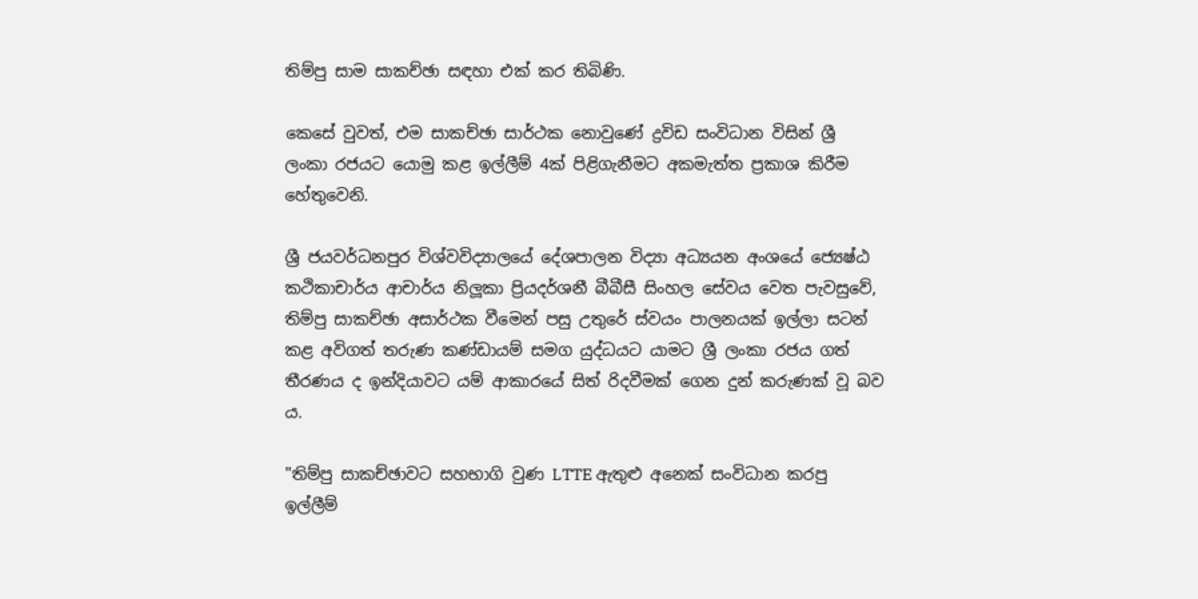තිම්පු සාම සාකච්ඡා සඳහා එක් කර තිබිණි.

කෙසේ වුවත්, එම සාකච්ඡා සාර්ථක නොවුණේ ද්‍රවිඩ සංවිධාන විසින් ශ්‍රී ලංකා රජයට යොමු කළ ඉල්ලීම් 4ක් පිළිගැනීමට අකමැත්ත ප්‍රකාශ කිරීම හේතුවෙනි.

ශ්‍රී ජයවර්ධනපුර විශ්වවිද්‍යාලයේ දේශපාලන විද්‍යා අධ්‍යයන අංශයේ ජ්‍යෙෂ්ඨ කථිකාචාර්ය ආචාර්ය නිලූකා ප්‍රියදර්ශනී බීබීසී සිංහල සේවය වෙත පැවසුවේ, තිම්පු සාකච්ඡා අසාර්ථක වීමෙන් පසු උතුරේ ස්වයං පාලනයක් ඉල්ලා සටන් කළ අවිගත් තරුණ කණ්ඩායම් සමග යුද්ධයට යාමට ශ්‍රී ලංකා රජය ගත් තීරණය ද ඉන්දියාවට යම් ආකාරයේ සිත් රිදවීමක් ගෙන දුන් කරුණක් වූ බව ය.

"තිම්පු සාකච්ඡාවට සහභාගි වුණ LTTE ඇතුළු අනෙක් සංවිධාන කරපු ඉල්ලීම්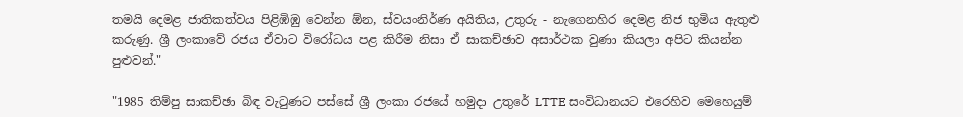තමයි දෙමළ ජාතිකත්වය පිළිඹිඹු වෙන්න ඕන, ස්වයංනිර්ණ අයිතිය, උතුරු - නැගෙනහිර දෙමළ නිජ භුමිය ඇතුළු කරුණු. ශ්‍රී ලංකාවේ රජය ඒවාට විරෝධය පළ කිරීම නිසා ඒ සාකච්ඡාව අසාර්ථක වුණා කියලා අපිට කියන්න පුළුවන්."

"1985 තිම්පු සාකච්ඡා බිඳ වැටුණට පස්සේ ශ්‍රී ලංකා රජයේ හමුදා උතුරේ LTTE සංවිධානයට එරෙහිව මෙහෙයුම්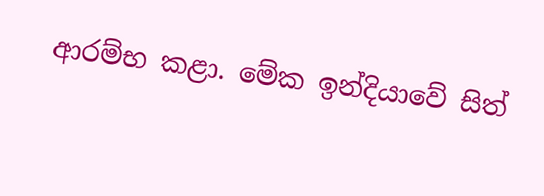ආරම්භ කළා. මේක ඉන්දියාවේ සිත්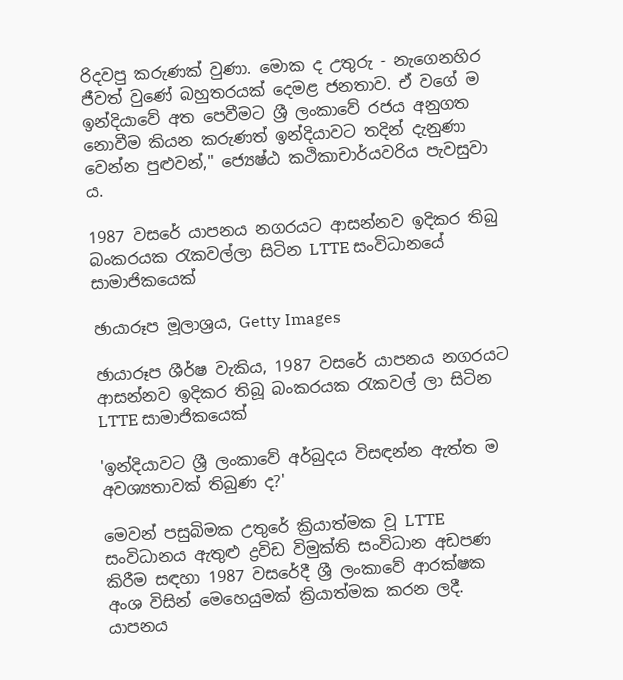රිදවපු කරුණක් වුණා. මොක ද උතුරු - නැගෙනහිර ජීවත් වුණේ බහුතරයක් දෙමළ ජනතාව. ඒ වගේ ම ඉන්දියාවේ අත පෙවීමට ශ්‍රී ලංකාවේ රජය අනුගත නොවීම කියන කරුණත් ඉන්දියාවට තදින් දැනුණා වෙන්න පුළුවන්," ජ්‍යෙෂ්ඨ කථිකාචාර්යවරිය පැවසුවා ය.

1987 වසරේ යාපනය නගරයට ආසන්නව ඉදිකර තිබු බංකරයක රැකවල්ලා සිටින LTTE සංවිධානයේ සාමාජිකයෙක්

ඡායාරූප මූලාශ්‍රය, Getty Images

ඡායාරූප ශීර්ෂ වැකිය, 1987 වසරේ යාපනය නගරයට ආසන්නව ඉදිකර තිබූ බංකරයක රැකවල් ලා සිටින LTTE සාමාජිකයෙක්

'ඉන්දියාවට ශ්‍රී ලංකාවේ අර්බුදය විසඳන්න ඇත්ත ම අවශ්‍යතාවක් තිබුණ ද?'

මෙවන් පසුබිමක උතුරේ ක්‍රියාත්මක වූ LTTE සංවිධානය ඇතුළු ද්‍රවිඩ විමුක්ති සංවිධාන අඩපණ කිරීම සඳහා 1987 වසරේදී ශ්‍රී ලංකාවේ ආරක්ෂක අංශ විසින් මෙහෙයුමක් ක්‍රියාත්මක කරන ලදී. යාපනය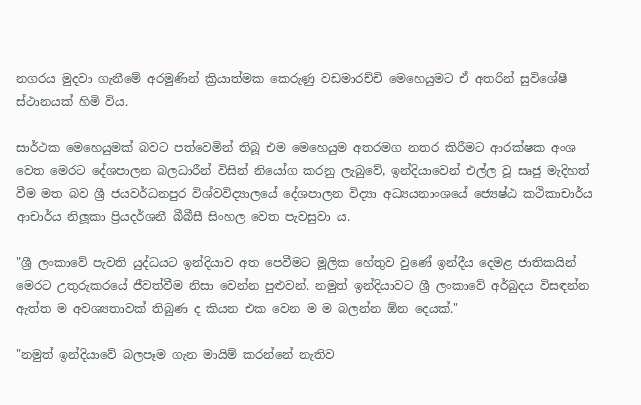නගරය මුදවා ගැනීමේ අරමුණින් ක්‍රියාත්මක කෙරුණු වඩමාරච්චි මෙහෙයුමට ඒ අතරින් සුවිශේෂී ස්ථානයක් හිමි විය.

සාර්ථක මෙහෙයුමක් බවට පත්වෙමින් තිබූ එම මෙහෙයුම අතරමග නතර කිරීමට ආරක්ෂක අංශ වෙත මෙරට දේශපාලන බලධාරීන් විසින් නියෝග කරනු ලැබුවේ, ඉන්දියාවෙන් එල්ල වූ සෘජු මැදිහත් වීම මත බව ශ්‍රී ජයවර්ධනපුර විශ්වවිද්‍යාලයේ දේශපාලන විද්‍යා අධ්‍යයනාංශයේ ජ්‍යෙෂ්ඨ කථිකාචාර්ය ආචාර්ය නිලූකා ප්‍රියදර්ශනී බීබීසී සිංහල වෙත පැවසුවා ය.

"ශ්‍රී ලංකාවේ පැවති යුද්ධයට ඉන්දියාව අත පෙවීමට මූලික හේතුව වුණේ ඉන්දීය දෙමළ ජාතිකයින් මෙරට උතුරුකරයේ ජීවත්වීම නිසා වෙන්න පුළුවන්. නමුත් ඉන්දියාවට ශ්‍රී ලංකාවේ අර්බුදය විසඳන්න ඇත්ත ම අවශ්‍යතාවක් තිබුණ ද කියන එක වෙන ම ම බලන්න ඕන දෙයක්."

"නමුත් ඉන්දියාවේ බලපෑම ගැන මායිම් කරන්නේ නැතිව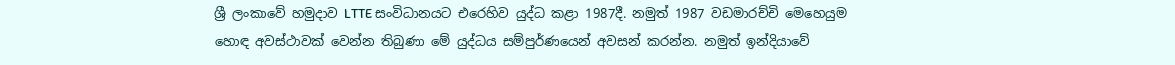ශ්‍රී ලංකාවේ හමුදාව LTTE සංවිධානයට එරෙහිව යුද්ධ කළා 1987දී. නමුත් 1987 වඩමාරච්චි මෙහෙයුම හොඳ අවස්ථාවක් වෙන්න තිබුණා මේ යුද්ධය සම්පුර්ණයෙන් අවසන් කරන්න. නමුත් ඉන්දියාවේ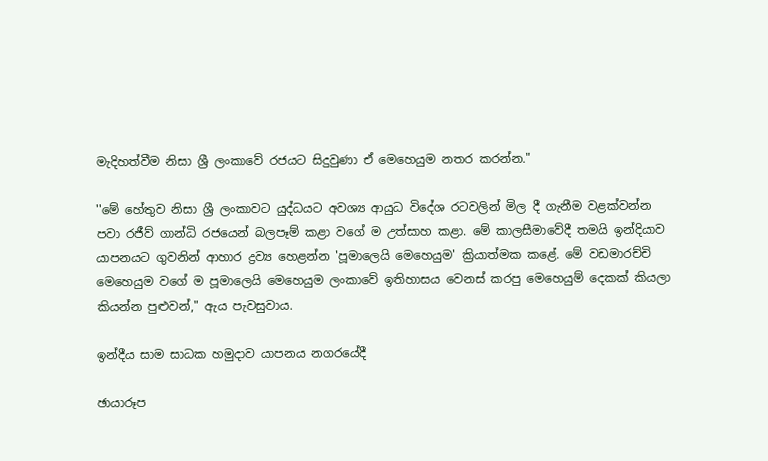මැදිහත්වීම නිසා ශ්‍රී ලංකාවේ රජයට සිදුවුණා ඒ මෙහෙයුම නතර කරන්න."

''මේ හේතුව නිසා ශ්‍රී ලංකාවට යුද්ධයට අවශ්‍ය ආයුධ විදේශ රටවලින් මිල දී ගැනීම වළක්වන්න පවා රජීව් ගාන්ධි රජයෙන් බලපෑම් කළා වගේ ම උත්සාහ කළා. මේ කාලසීමාවේදී තමයි ඉන්දියාව යාපනයට ගුවනින් ආහාර ද්‍රව්‍ය හෙළන්න 'පූමාලෙයි මෙහෙයුම' ක්‍රියාත්මක කළේ. මේ වඩමාරච්චි මෙහෙයුම වගේ ම පූමාලෙයි මෙහෙයුම ලංකාවේ ඉතිහාසය වෙනස් කරපු මෙහෙයුම් දෙකක් කියලා කියන්න පුළුවන්," ඇය පැවසුවාය.

ඉන්දීය සාම සාධක හමුදාව යාපනය නගරයේදී

ඡායාරූප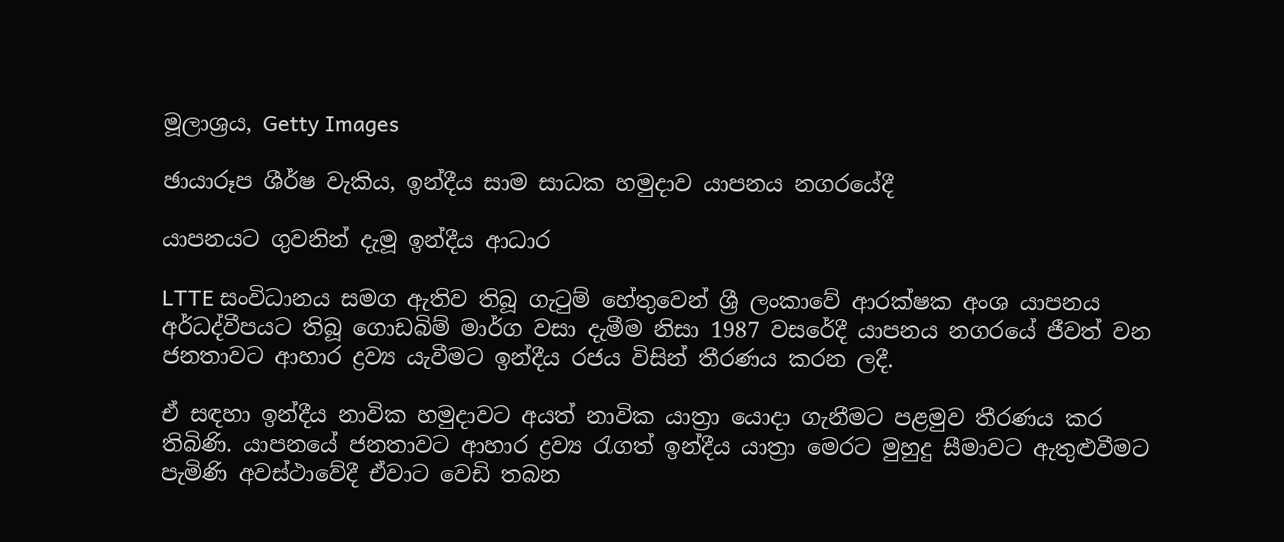මූලාශ්‍රය, Getty Images

ඡායාරූප ශීර්ෂ වැකිය, ඉන්දීය සාම සාධක හමුදාව යාපනය නගරයේදී

යාපනයට ගුවනින් දැමූ ඉන්දීය ආධාර

LTTE සංවිධානය සමග ඇතිව තිබූ ගැටුම් හේතුවෙන් ශ්‍රී ලංකාවේ ආරක්ෂක අංශ යාපනය අර්ධද්වීපයට තිබූ ගොඩබිම් මාර්ග වසා දැමීම නිසා 1987 වසරේදී යාපනය නගරයේ ජීවත් වන ජනතාවට ආහාර ද්‍රව්‍ය යැවීමට ඉන්දීය රජය විසින් තීරණය කරන ලදී.

ඒ සඳහා ඉන්දීය නාවික හමුදාවට අයත් නාවික යාත්‍රා යොදා ගැනීමට පළමුව තීරණය කර තිබිණි. යාපනයේ ජනතාවට ආහාර ද්‍රව්‍ය රැගත් ඉන්දීය යාත්‍රා මෙරට මුහුදු සීමාවට ඇතුළුවීමට පැමිණි අවස්ථාවේදී ඒවාට වෙඩි තබන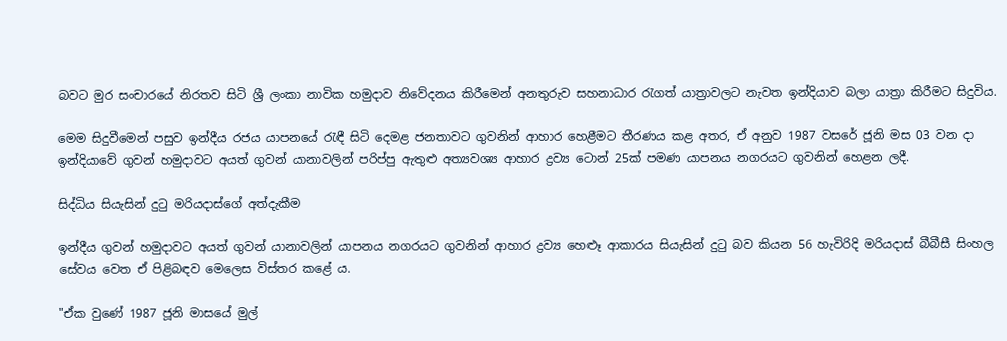බවට මුර සංචාරයේ නිරතව සිටි ශ්‍රී ලංකා නාවික හමුදාව නිවේදනය කිරීමෙන් අනතුරුව සහනාධාර රැගත් යාත්‍රාවලට නැවත ඉන්දියාව බලා යාත්‍රා කිරීමට සිදුවිය.

මෙම සිදුවීමෙන් පසුව ඉන්දීය රජය යාපනයේ රැඳී සිටි දෙමළ ජනතාවට ගුවනින් ආහාර හෙළීමට තීරණය කළ අතර, ඒ අනුව 1987 වසරේ ජූනි මස 03 වන දා ඉන්දියාවේ ගුවන් හමුදාවට අයත් ගුවන් යානාවලින් පරිප්පු ඇතුළු අත්‍යවශ්‍ය ආහාර ද්‍රව්‍ය ටොන් 25ක් පමණ යාපනය නගරයට ගුවනින් හෙළන ලදී.

සිද්ධිය සියැසින් දුටු මරියදාස්ගේ අත්දැකීම

ඉන්දීය ගුවන් හමුදාවට අයත් ගුවන් යානාවලින් යාපනය නගරයට ගුවනින් ආහාර ද්‍රව්‍ය හෙළූ ආකාරය සියැසින් දුටු බව කියන 56 හැවිරිදි මරියදාස් බීබීසී සිංහල සේවය වෙත ඒ පිළිබඳව මෙලෙස විස්තර කළේ ය.

"ඒක වුණේ 1987 ජූනි මාසයේ මුල්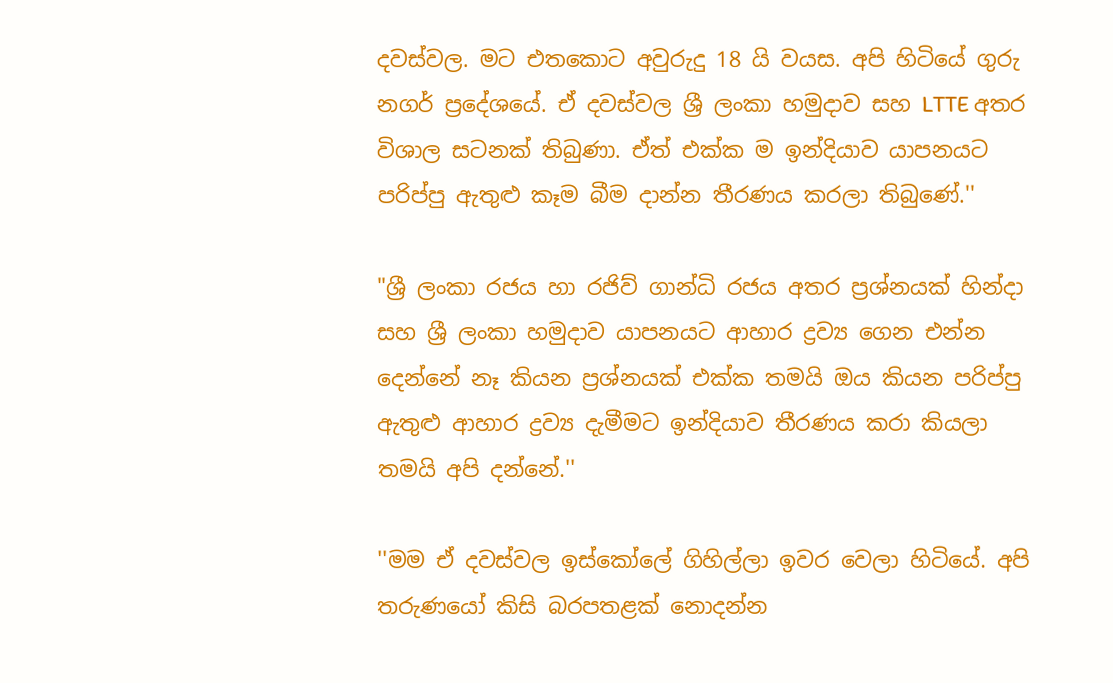දවස්වල. මට එතකොට අවුරුදු 18 යි වයස. අපි හිටියේ ගුරු නගර් ප්‍රදේශයේ. ඒ දවස්වල ශ්‍රී ලංකා හමුදාව සහ LTTE අතර විශාල සටනක් තිබුණා. ඒත් එක්ක ම ඉන්දියාව යාපනයට පරිප්පු ඇතුළු කෑම බීම දාන්න තීරණය කරලා තිබුණේ.''

"ශ්‍රී ලංකා රජය හා රජිව් ගාන්ධි රජය අතර ප්‍රශ්නයක් හින්දා සහ ශ්‍රී ලංකා හමුදාව යාපනයට ආහාර ද්‍රව්‍ය ගෙන එන්න දෙන්නේ නෑ කියන ප්‍රශ්නයක් එක්ක තමයි ඔය කියන පරිප්පු ඇතුළු ආහාර ද්‍රව්‍ය දැමීමට ඉන්දියාව තීරණය කරා කියලා තමයි අපි දන්නේ.''

''මම ඒ දවස්වල ඉස්කෝලේ ගිහිල්ලා ඉවර වෙලා හිටියේ. අපි තරුණයෝ කිසි බරපතළක් නොදන්න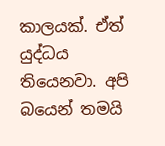කාලයක්. ඒත් යුද්ධය තියෙනවා. අපි බයෙන් තමයි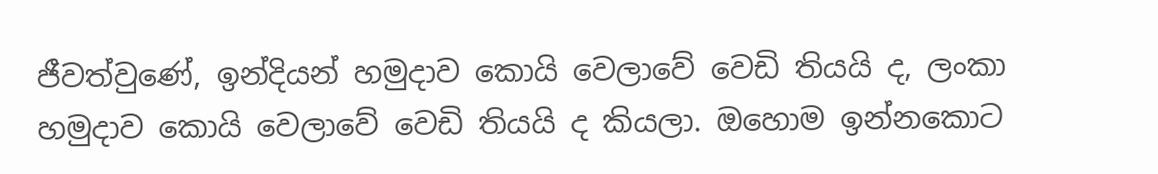ජීවත්වුණේ, ඉන්දියන් හමුදාව කොයි වෙලාවේ වෙඩි තියයි ද, ලංකා හමුදාව කොයි වෙලාවේ වෙඩි තියයි ද කියලා. ඔහොම ඉන්නකොට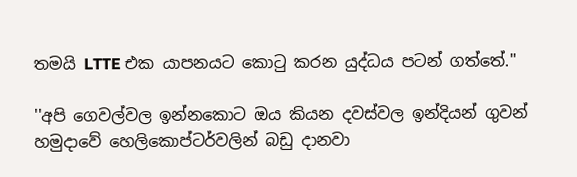තමයි LTTE එක යාපනයට කොටු කරන යුද්ධය පටන් ගත්තේ.''

''අපි ගෙවල්වල ඉන්නකොට ඔය කියන දවස්වල ඉන්දියන් ගුවන් හමුදාවේ හෙලිකොප්ටර්වලින් බඩු දානවා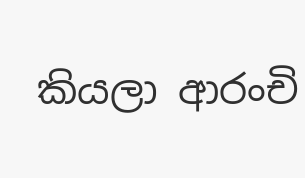කියලා ආරංචි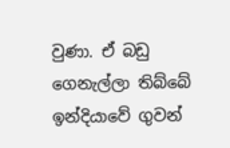වුණා. ඒ බඩු ගෙනැල්ලා තිබ්බේ ඉන්දියාවේ ගුවන්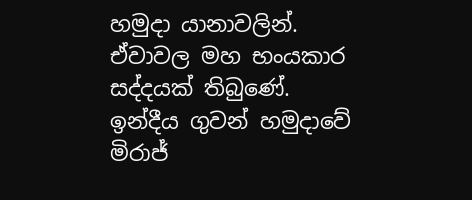හමුදා යානාවලින්. ඒවාවල මහ භංයකාර සද්දයක් තිබුණේ. ඉන්දීය ගුවන් හමුදාවේ මිරාජ්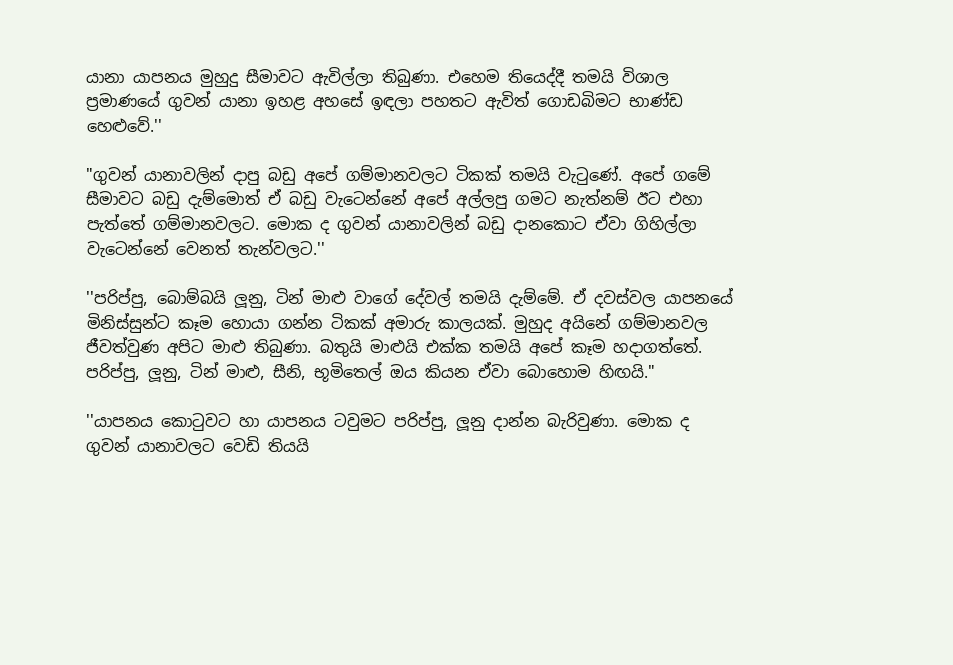යානා යාපනය මුහුදු සීමාවට ඇවිල්ලා තිබුණා. එහෙම තියෙද්දී තමයි විශාල ප්‍රමාණයේ ගුවන් යානා ඉහළ අහසේ ඉඳලා පහතට ඇවිත් ගොඩබිමට භාණ්ඩ හෙළුවේ.''

"ගුවන් යානාවලින් දාපු බඩු අපේ ගම්මානවලට ටිකක් තමයි වැටුණේ. අපේ ගමේ සීමාවට බඩු දැම්මොත් ඒ බඩු වැටෙන්නේ අපේ අල්ලපු ගමට නැත්නම් ඊට එහා පැත්තේ ගම්මානවලට. මොක ද ගුවන් යානාවලින් බඩු දානකොට ඒවා ගිහිල්ලා වැටෙන්නේ වෙනත් තැන්වලට.''

''පරිප්පු, බොම්බයි ලූනු, ටින් මාළු වාගේ දේවල් තමයි දැම්මේ. ඒ දවස්වල යාපනයේ මිනිස්සුන්ට කෑම හොයා ගන්න ටිකක් අමාරු කාලයක්. මුහුද අයිනේ ගම්මානවල ජීවත්වුණ අපිට මාළු තිබුණා. බතුයි මාළුයි එක්ක තමයි අපේ කෑම හදාගත්තේ. පරිප්පු, ලූනු, ටින් මාළු, සීනි, භූමිතෙල් ඔය කියන ඒවා බොහොම හිඟයි."

''යාපනය කොටුවට හා යාපනය ටවුමට පරිප්පු, ලූනු දාන්න බැරිවුණා. මොක ද ගුවන් යානාවලට වෙඩි තියයි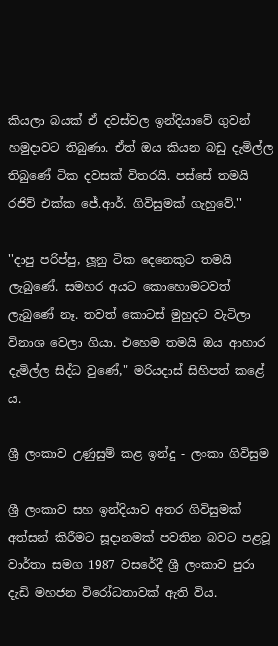කියලා බයක් ඒ දවස්වල ඉන්දියාවේ ගුවන් හමුදාවට තිබුණා. ඒත් ඔය කියන බඩු දැමිල්ල තිබුණේ ටික දවසක් විතරයි. පස්සේ තමයි රජිව් එක්ක ජේ.ආර්. ගිවිසුමක් ගැහුවේ.''

''දාපු පරිප්පු, ලූනු ටික දෙනෙකුට තමයි ලැබුණේ. සමහර අයට කොහොමටවත් ලැබුණේ නෑ. තවත් කොටස් මුහුදට වැටිලා විනාශ වෙලා ගියා. එහෙම තමයි ඔය ආහාර දැමිල්ල සිද්ධ වුණේ," මරියදාස් සිහිපත් කළේ ය.

ශ්‍රී ලංකාව උණුසුම් කළ ඉන්දු - ලංකා ගිවිසුම

ශ්‍රී ලංකාව සහ ඉන්දියාව අතර ගිවිසුමක් අත්සන් කිරීමට සූදානමක් පවතින බවට පළවූ වාර්තා සමග 1987 වසරේදී ශ්‍රී ලංකාව පුරා දැඩි මහජන විරෝධතාවක් ඇති විය.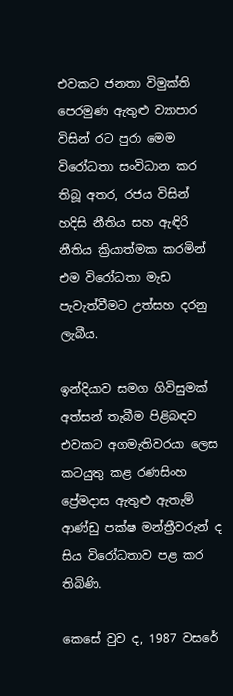එවකට ජනතා විමුක්ති පෙරමුණ ඇතුළු ව්‍යාපාර විසින් රට පුරා මෙම විරෝධතා සංවිධාන කර තිබූ අතර, රජය විසින් හදිසි නීතිය සහ ඇඳිරි නීතිය ක්‍රියාත්මක කරමින් එම විරෝධතා මැඩ පැවැත්වීමට උත්සහ දරනු ලැබීය.

ඉන්දියාව සමග ගිවිසුමක් අත්සන් තැබීම පිළිබඳව එවකට අගමැතිවරයා ලෙස කටයුතු කළ රණසිංහ ප්‍රේමදාස ඇතුළු ඇතැම් ආණ්ඩු පක්ෂ මන්ත්‍රීවරුන් ද සිය විරෝධතාව පළ කර තිබිණි.

කෙසේ වුව ද, 1987 වසරේ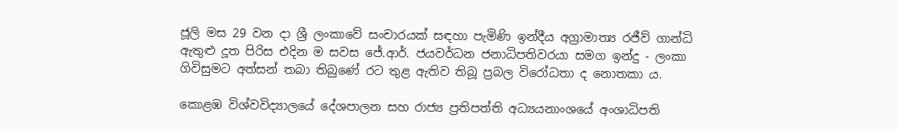ජූලි මස 29 වන දා ශ්‍රී ලංකාවේ සංචාරයක් සඳහා පැමිණි ඉන්දීය අග්‍රාමාත්‍ය රජීව් ගාන්ධි ඇතුළු දූත පිරිස එදින ම සවස ජේ.ආර්. ජයවර්ධන ජනාධිපතිවරයා සමග ඉන්දු - ලංකා ගිවිසුමට අත්සන් තබා තිබුණේ රට තුළ ඇතිව තිබූ ප්‍රබල විරෝධතා ද නොතකා ය.

කොළඹ විශ්වවිද්‍යාලයේ දේශපාලන සහ රාජ්‍ය ප්‍රතිපත්ති අධ්‍යයනාංශයේ අංශාධිපති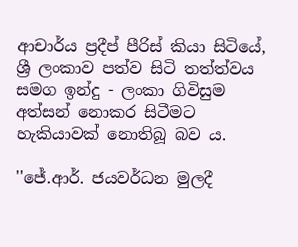ආචාර්ය ප්‍රදීප් පීරිස් කියා සිටියේ, ශ්‍රී ලංකාව පත්ව සිටි තත්ත්වය සමග ඉන්දු - ලංකා ගිවිසුම අත්සන් නොකර සිටීමට හැකියාවක් නොතිබූ බව ය.

''ජේ.ආර්. ජයවර්ධන මුලදී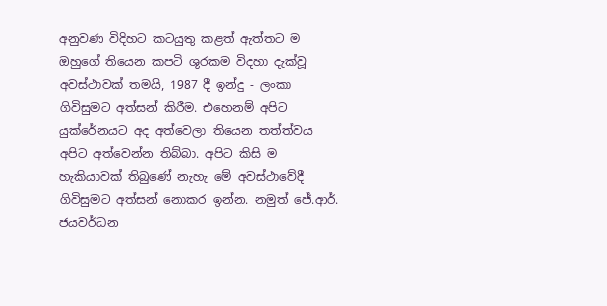අනුවණ විදිහට කටයුතු කළත් ඇත්තට ම ඔහුගේ තියෙන කපටි ශුරකම විදහා දැක්වූ අවස්ථාවක් තමයි, 1987 දී ඉන්දු - ලංකා ගිවිසුමට අත්සන් කිරීම. එහෙනම් අපිට යුක්රේනයට අද අත්වෙලා තියෙන තත්ත්වය අපිට අත්වෙන්න තිබ්බා. අපිට කිසි ම හැකියාවක් තිබුණේ නැහැ මේ අවස්ථාවේදී ගිවිසුමට අත්සන් නොකර ඉන්න. නමුත් ජේ.ආර්. ජයවර්ධන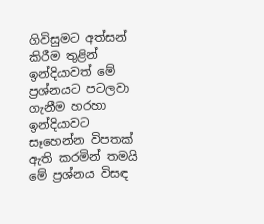ගිවිසුමට අත්සන් කිරීම තුළින් ඉන්දියාවත් මේ ප්‍රශ්නයට පටලවා ගැනීම හරහා ඉන්දියාවට සෑහෙන්න විපතක් ඇති කරමින් තමයි මේ ප්‍රශ්නය විසඳ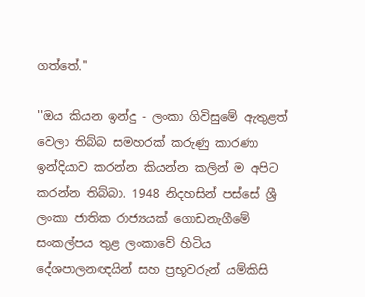ගත්තේ.''

''ඔය කියන ඉන්දු - ලංකා ගිවිසුමේ ඇතුළත් වෙලා තිබ්බ සමහරක් කරුණු කාරණා ඉන්දියාව කරන්න කියන්න කලින් ම අපිට කරන්න තිබ්බා. 1948 නිදහසින් පස්සේ ශ්‍රී ලංකා ජාතික රාජ්‍යයක් ගොඩනැගීමේ සංකල්පය තුළ ලංකාවේ හිටිය දේශපාලනඥයින් සහ ප්‍රභූවරුන් යම්කිසි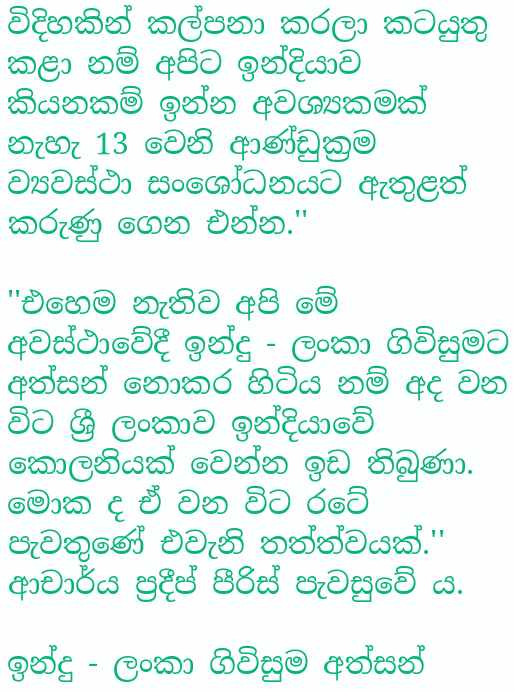විදිහකින් කල්පනා කරලා කටයුතු කළා නම් අපිට ඉන්දියාව කියනකම් ඉන්න අවශ්‍යකමක් නැහැ 13 වෙනි ආණ්ඩුක්‍රම ව්‍යවස්ථා සංශෝධනයට ඇතුළත් කරුණු ගෙන එන්න.''

''එහෙම නැතිව අපි මේ අවස්ථාවේදී ඉන්දු - ලංකා ගිවිසුමට අත්සන් නොකර හිටිය නම් අද වන විට ශ්‍රී ලංකාව ඉන්දියාවේ කොලනියක් වෙන්න ඉඩ තිබුණා. මොක ද ඒ වන විට රටේ පැවතුණේ එවැනි තත්ත්වයක්.'' ආචාර්ය ප්‍රදීප් පීරිස් පැවසුවේ ය.

ඉන්දු - ලංකා ගිවිසුම අත්සන්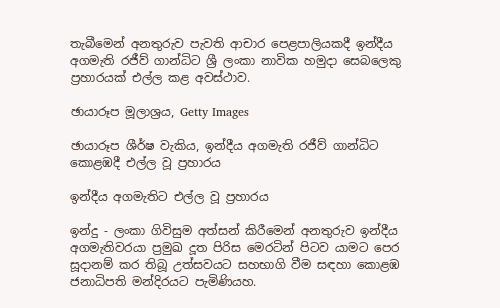තැබීමෙන් අනතුරුව පැවති ආචාර පෙළපාලියකදී ඉන්දීය අගමැති රජීව් ගාන්ධිට ශ්‍රී ලංකා නාවික හමුදා සෙබලෙකු ප්‍රහාරයක් එල්ල කළ අවස්ථාව.

ඡායාරූප මූලාශ්‍රය, Getty Images

ඡායාරූප ශීර්ෂ වැකිය, ඉන්දීය අගමැති රජීව් ගාන්ධිට කොළඹදී එල්ල වූ ප්‍රහාරය

ඉන්දීය අගමැතිට එල්ල වූ ප්‍රහාරය

ඉන්දු - ලංකා ගිවිසුම අත්සන් කිරීමෙන් අනතුරුව ඉන්දීය අගමැතිවරයා ප්‍රමුඛ දූත පිරිස මෙරටින් පිටව යාමට පෙර සූදානම් කර තිබූ උත්සවයට සහභාගි වීම සඳහා කොළඹ ජනාධිපති මන්දිරයට පැමිණියහ.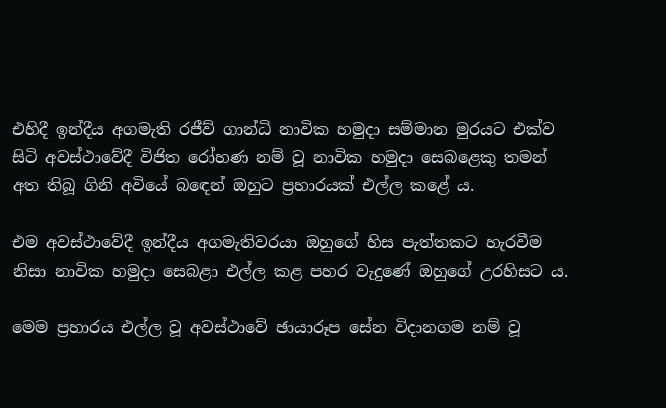එහිදී ඉන්දීය අගමැති රජීව් ගාන්ධි නාවික හමුදා සම්මාන මුරයට එක්ව සිටි අවස්ථාවේදී විජිත රෝහණ නම් වූ නාවික හමුදා සෙබළෙකු තමන් අත තිබූ ගිනි අවියේ බඳෙන් ඔහුට ප්‍රහාරයක් එල්ල කළේ ය.

එම අවස්ථාවේදී ඉන්දීය අගමැතිවරයා ඔහුගේ හිස පැත්තකට හැරවීම නිසා නාවික හමුදා සෙබළා එල්ල කළ පහර වැදුණේ ඔහුගේ උරහිසට ය.

මෙම ප්‍රහාරය එල්ල වූ අවස්ථාවේ ඡායාරූප සේන විදානගම නම් වූ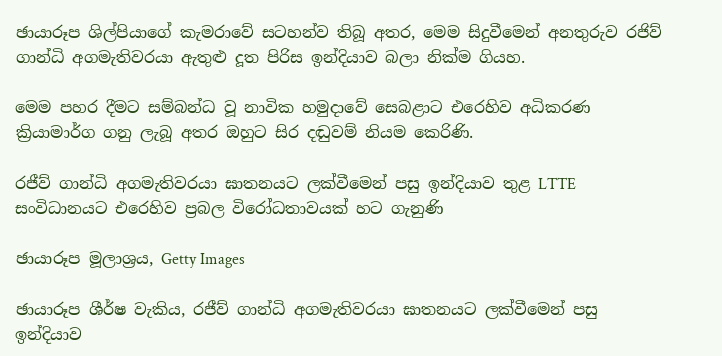ඡායාරූප ශිල්පියාගේ කැමරාවේ සටහන්ව තිබූ අතර, මෙම සිදුවීමෙන් අනතුරුව රජිව් ගාන්ධි අගමැතිවරයා ඇතුළු දූත පිරිස ඉන්දියාව බලා නික්ම ගියහ.

මෙම පහර දීමට සම්බන්ධ වූ නාවික හමුදාවේ සෙබළාට එරෙහිව අධිකරණ ක්‍රියාමාර්ග ගනු ලැබූ අතර ඔහුට සිර දඬුවම් නියම කෙරිණි.

රජීව් ගාන්ධි අගමැතිවරයා ඝාතනයට ලක්වීමෙන් පසු ඉන්දියාව තුළ LTTE සංවිධානයට එරෙහිව ප්‍රබල විරෝධතාවයක් හට ගැනුණි

ඡායාරූප මූලාශ්‍රය, Getty Images

ඡායාරූප ශීර්ෂ වැකිය, රජීව් ගාන්ධි අගමැතිවරයා ඝාතනයට ලක්වීමෙන් පසු ඉන්දියාව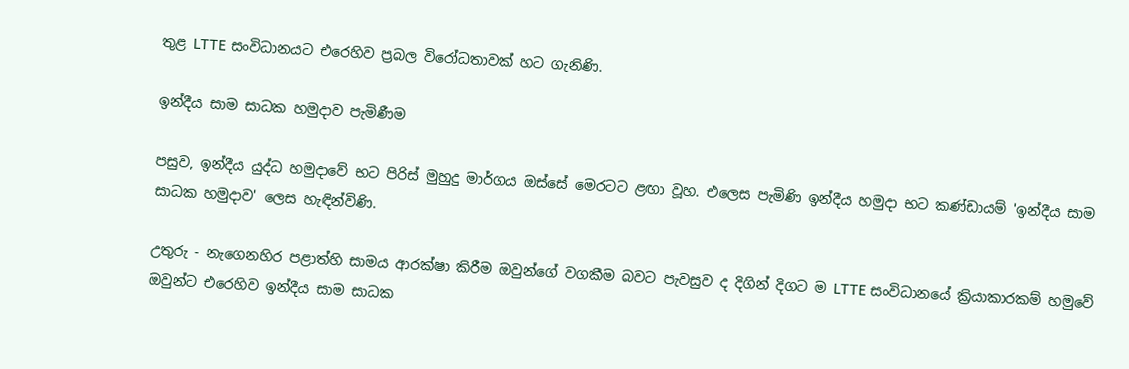තුළ LTTE සංවිධානයට එරෙහිව ප්‍රබල විරෝධතාවක් හට ගැනිණි.

ඉන්දීය සාම සාධක හමුදාව පැමිණීම

පසුව, ඉන්දීය යුද්ධ හමුදාවේ භට පිරිස් මුහුදු මාර්ගය ඔස්සේ මෙරටට ළඟා වූහ. එලෙස පැමිණි ඉන්දීය හමුදා භට කණ්ඩායම් 'ඉන්දීය සාම සාධක හමුදාව' ලෙස හැඳින්විණි.

උතුරු - නැගෙනහිර පළාත්හි සාමය ආරක්ෂා කිරීම ඔවුන්ගේ වගකීම බවට පැවසුව ද දිගින් දිගට ම LTTE සංවිධානයේ ක්‍රියාකාරකම් හමුවේ ඔවුන්ට එරෙහිව ඉන්දීය සාම සාධක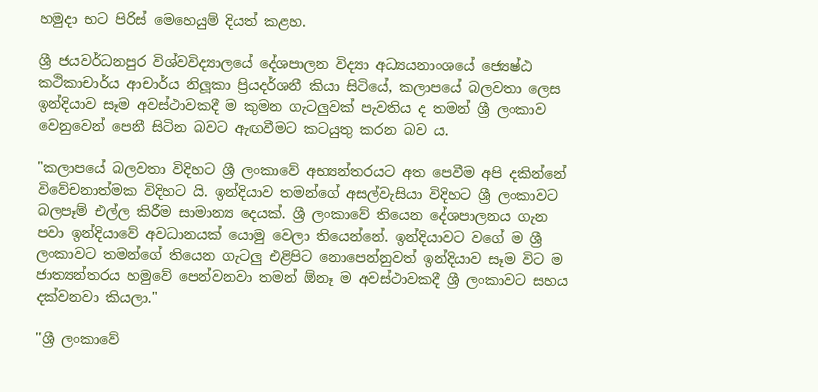හමුදා භට පිරිස් මෙහෙයුම් දියත් කළහ.

ශ්‍රී ජයවර්ධනපුර විශ්වවිද්‍යාලයේ දේශපාලන විද්‍යා අධ්‍යයනාංශයේ ජ්‍යෙෂ්ඨ කථිකාචාර්ය ආචාර්ය නිලූකා ප්‍රියදර්ශනී කියා සිටියේ, කලාපයේ බලවතා ලෙස ඉන්දියාව සෑම අවස්ථාවකදී ම කුමන ගැටලුවක් පැවතිය ද තමන් ශ්‍රී ලංකාව වෙනුවෙන් පෙනී සිටින බවට ඇඟවීමට කටයුතු කරන බව ය.

"කලාපයේ බලවතා විදිහට ශ්‍රී ලංකාවේ අභ්‍යන්තරයට අත පෙවීම අපි දකින්නේ විවේචනාත්මක විදිහට යි. ඉන්දියාව තමන්ගේ අසල්වැසියා විදිහට ශ්‍රී ලංකාවට බලපෑම් එල්ල කිරීම සාමාන්‍ය දෙයක්. ශ්‍රී ලංකාවේ තියෙන දේශපාලනය ගැන පවා ඉන්දියාවේ අවධානයක් යොමු වෙලා තියෙන්නේ. ඉන්දියාවට වගේ ම ශ්‍රී ලංකාවට තමන්ගේ තියෙන ගැටලු එළිපිට නොපෙන්නුවත් ඉන්දියාව සෑම විට ම ජාත්‍යන්තරය හමුවේ පෙන්වනවා තමන් ඕනෑ ම අවස්ථාවකදී ශ්‍රී ලංකාවට සහය දක්වනවා කියලා."

''ශ්‍රී ලංකාවේ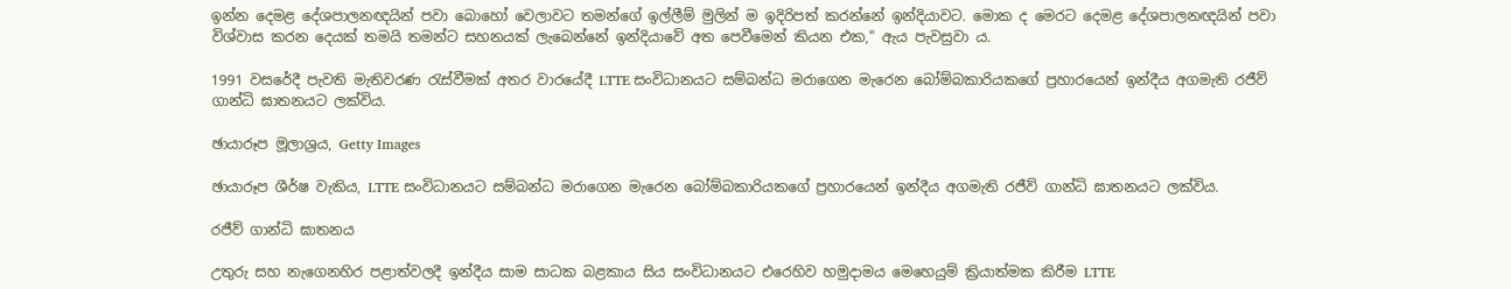ඉන්න දෙමළ දේශපාලනඥයින් පවා බොහෝ වෙලාවට තමන්ගේ ඉල්ලීම් මුලින් ම ඉදිරිපත් කරන්නේ ඉන්දියාවට. මොක ද මෙරට දෙමළ දේශපාලනඥයින් පවා විශ්වාස කරන දෙයක් තමයි තමන්ට සහනයක් ලැබෙන්නේ ඉන්දියාවේ අත පෙවීමෙන් කියන එක," ඇය පැවසුවා ය.

1991 වසරේදී පැවති මැතිවරණ රැස්වීමක් අතර වාරයේදී LTTE සංවිධානයට සම්බන්ධ මරාගෙන මැරෙන බෝම්බකාරියකගේ ප්‍රහාරයෙන් ඉන්දීය අගමැති රජීව් ගාන්ධි ඝාතනයට ලක්විය.

ඡායාරූප මූලාශ්‍රය, Getty Images

ඡායාරූප ශීර්ෂ වැකිය, LTTE සංවිධානයට සම්බන්ධ මරාගෙන මැරෙන බෝම්බකාරියකගේ ප්‍රහාරයෙන් ඉන්දීය අගමැති රජීව් ගාන්ධි ඝාතනයට ලක්විය.

රජීව් ගාන්ධි ඝාතනය

උතුරු සහ නැගෙනහිර පළාත්වලදී ඉන්දීය සාම සාධක බළකාය සිය සංවිධානයට එරෙහිව හමුදාමය මෙහෙයුම් ක්‍රියාත්මක කිරීම LTTE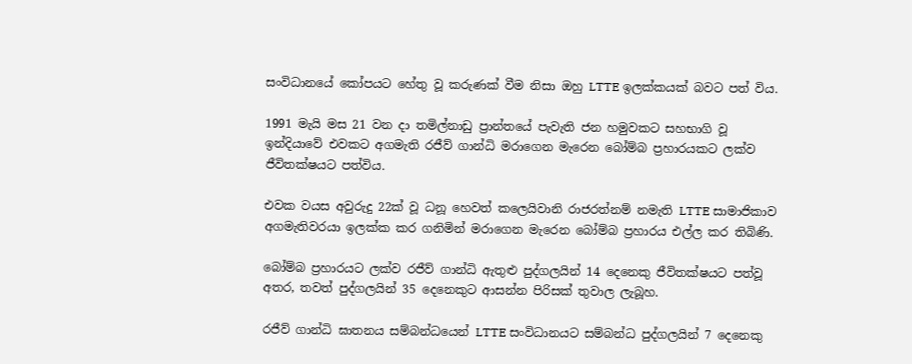සංවිධානයේ කෝපයට හේතු වූ කරුණක් වීම නිසා ඔහු LTTE ඉලක්කයක් බවට පත් විය.

1991 මැයි මස 21 වන දා තමිල්නාඩු ප්‍රාන්තයේ පැවැති ජන හමුවකට සහභාගි වූ ඉන්දියාවේ එවකට අගමැති රජීව් ගාන්ධි මරාගෙන මැරෙන බෝම්බ ප්‍රහාරයකට ලක්ව ජීවිතක්ෂයට පත්විය.

එවක වයස අවුරුදු 22ක් වූ ධනූ හෙවත් කලෙයිවානි රාජරත්නම් නමැති LTTE සාමාජිකාව අගමැතිවරයා ඉලක්ක කර ගනිමින් මරාගෙන මැරෙන බෝම්බ ප්‍රහාරය එල්ල කර තිබිණි.

බෝම්බ ප්‍රහාරයට ලක්ව රජීව් ගාන්ධි ඇතුළු පුද්ගලයින් 14 දෙනෙකු ජීවිතක්ෂයට පත්වූ අතර, තවත් පුද්ගලයින් 35 දෙනෙකුට ආසන්න පිරිසක් තුවාල ලැබූහ.

රජීව් ගාන්ධි ඝාතනය සම්බන්ධයෙන් LTTE සංවිධානයට සම්බන්ධ පුද්ගලයින් 7 දෙනෙකු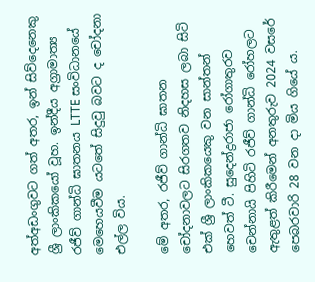අත්අඩංගුවට ගත් අතර, ඉන් සිව්දෙනෙකු ශ්‍රී ලාංකිකයෝ වූහ. ඉන්දීය අග්‍රාමාත්‍ය රජීව් ගාන්ධි ඝාතනය LTTE සංවිධානයේ මෙහෙයවීම යටතේ සිදුවු බවට ද චෝදනා එල්ල විය.

මේ අතර, රජීව් ගාන්ධි ඝාතන චෝදනාවලට සිරගතව නිදහස ලබා සිටි එක් ශ්‍රී ලාංකිකයෙකු වන සාන්තන් හෙවත් ටී. සුදෙන්ද්‍රරාජා රෝගාතුරව චෙන්නායි පිහිටි රජීව් ගාන්ධි රෝහලට ඇතුළත් කිරීමෙන් අනතුරුව 2024 වසරේ පෙබරවාරි 28 වන දා මිය ගියේ ය.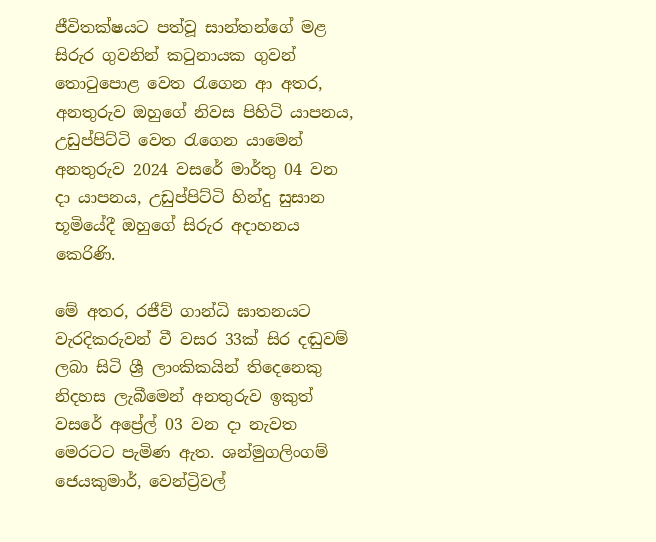ජීවිතක්ෂයට පත්වූ සාන්තන්ගේ මළ සිරුර ගුවනින් කටුනායක ගුවන් තොටුපොළ වෙත රැගෙන ආ අතර, අනතුරුව ඔහුගේ නිවස පිහිටි යාපනය, උඩුප්පිට්ටි වෙත රැගෙන යාමෙන් අනතුරුව 2024 වසරේ මාර්තු 04 වන දා යාපනය, උඩුප්පිට්ටි හින්දු සුසාන භූමියේදී ඔහුගේ සිරුර අදාහනය කෙරිණි.

මේ අතර, රජීව් ගාන්ධි ඝාතනයට වැරදිකරුවන් වී වසර 33ක් සිර දඬුවම් ලබා සිටි ශ්‍රී ලාංකිකයින් තිදෙනෙකු නිදහස ලැබීමෙන් අනතුරුව ඉකුත් වසරේ අප්‍රේල් 03 වන දා නැවත මෙරටට පැමිණ ඇත. ශන්මුගලිංගම් ජෙයකුමාර්, වෙන්ට්‍රිවල්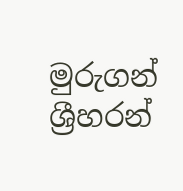මුරුගන් ශ්‍රීහරන්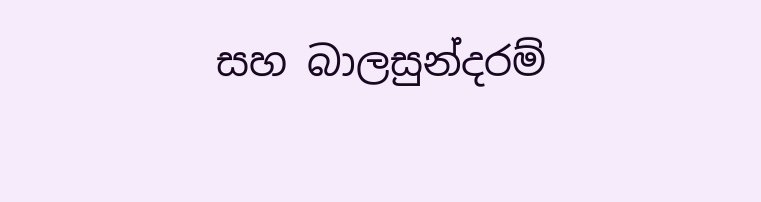සහ බාලසුන්දරම්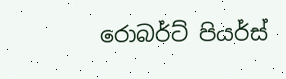රොබර්ට් පියර්ස්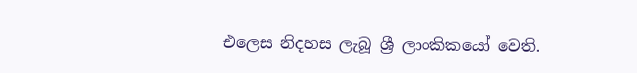එලෙස නිදහස ලැබූ ශ්‍රී ලාංකිකයෝ වෙති.